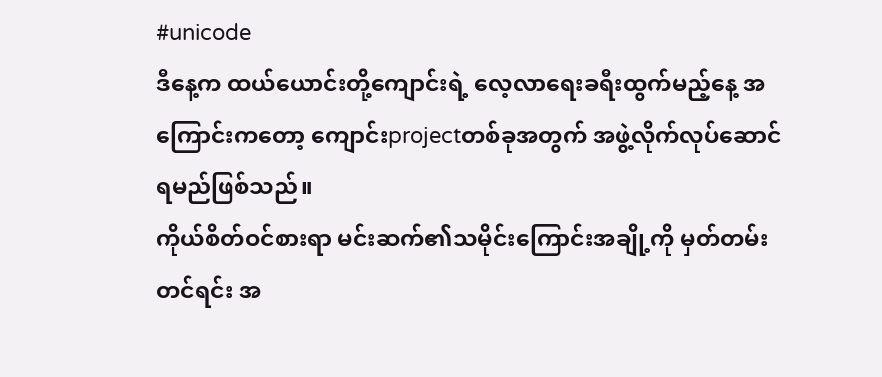#unicode
ဒီနေ့က ထယ်ယောင်းတို့ကျောင်းရဲ့ လေ့လာရေးခရီးထွက်မည့်နေ့ အကြောင်းကတော့ ကျောင်းprojectတစ်ခုအတွက် အဖွဲ့လိုက်လုပ်ဆောင်ရမည်ဖြစ်သည်။
ကိုယ်စိတ်ဝင်စားရာ မင်းဆက်၏သမိုင်းကြောင်းအချို့ကို မှတ်တမ်းတင်ရင်း အ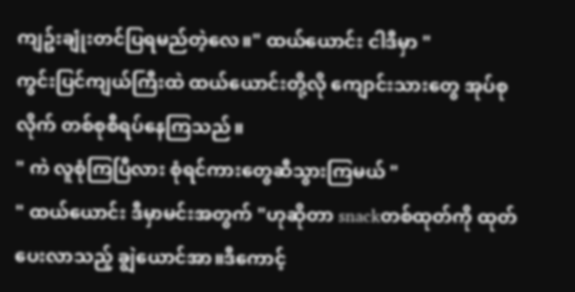ကျဥ်းချုံးတင်ပြရမည်တဲ့လေ။" ထယ်ယောင်း ငါဒီမှာ "
ကွင်းပြင်ကျယ်ကြီးထဲ ထယ်ယောင်းတို့လို ကျောင်းသားတွေ အုပ်စုလိုက် တစ်စုစီရပ်နေကြသည်။
" ကဲ လူစုံကြပြီလား စုံရင်ကားတွေဆီသွားကြမယ် "
" ထယ်ယောင်း ဒီမှာမင်းအတွက် "ဟုဆိုတာ snackတစ်ထုတ်ကို ထုတ်ပေးလာသည့် ချွဲယောင်အာ။ဒီကောင့်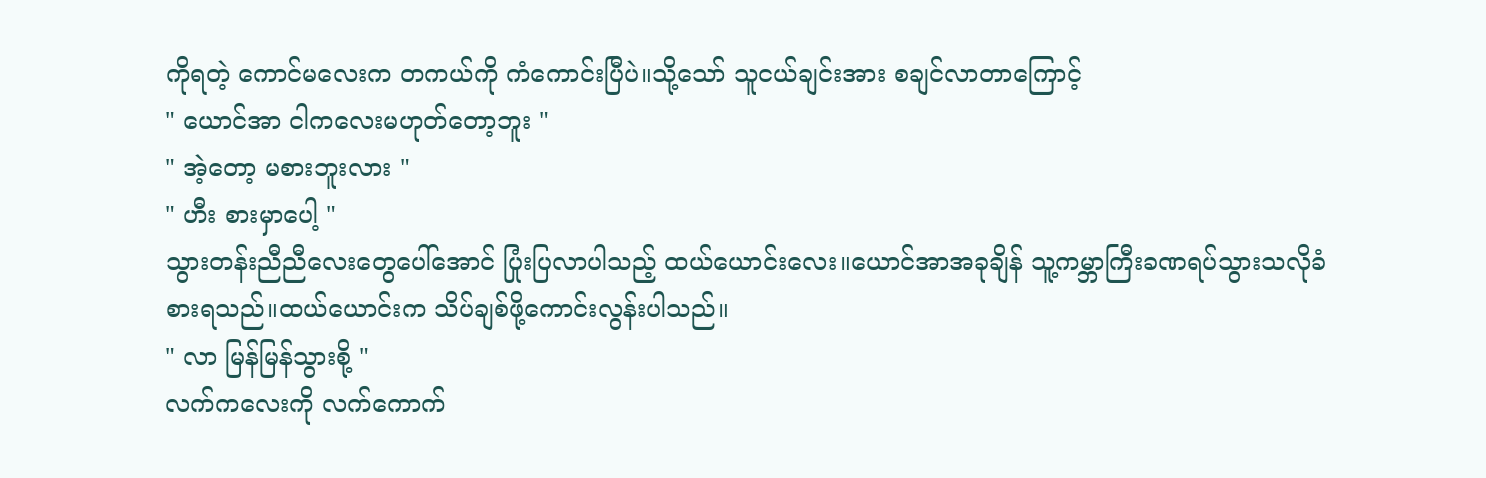ကိုရတဲ့ ကောင်မလေးက တကယ်ကို ကံကောင်းပြီပဲ။သို့သော် သူငယ်ချင်းအား စချင်လာတာကြောင့်
" ယောင်အာ ငါကလေးမဟုတ်တော့ဘူး "
" အဲ့တော့ မစားဘူးလား "
" ဟီး စားမှာပေါ့ "
သွားတန်းညီညီလေးတွေပေါ်အောင် ပြုံးပြလာပါသည့် ထယ်ယောင်းလေး။ယောင်အာအခုချိန် သူ့ကမ္ဘာကြီးခဏရပ်သွားသလိုခံစားရသည်။ထယ်ယောင်းက သိပ်ချစ်ဖို့ကောင်းလွန်းပါသည်။
" လာ မြန်မြန်သွားစို့ "
လက်ကလေးကို လက်ကောက်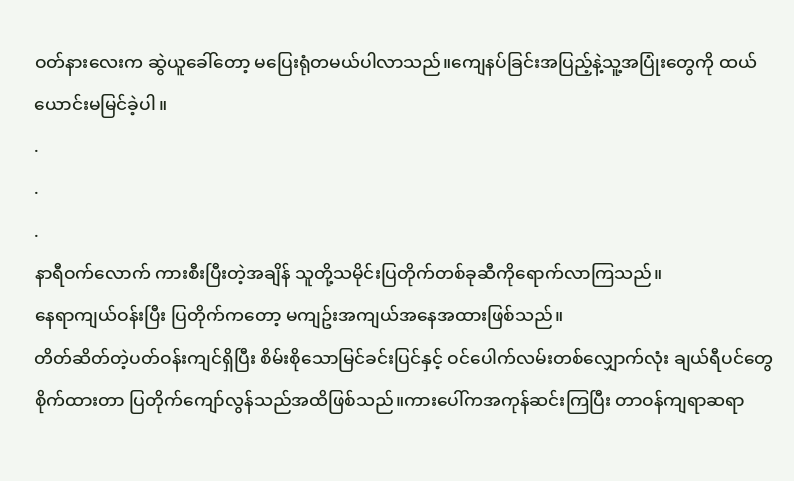ဝတ်နားလေးက ဆွဲယူခေါ်တော့ မပြေးရုံတမယ်ပါလာသည်။ကျေနပ်ခြင်းအပြည့်နဲ့သူ့အပြုံးတွေကို ထယ်ယောင်းမမြင်ခဲ့ပါ။
.
.
.
နာရီဝက်လောက် ကားစီးပြီးတဲ့အချိန် သူတို့သမိုင်းပြတိုက်တစ်ခုဆီကိုရောက်လာကြသည်။
နေရာကျယ်ဝန်းပြီး ပြတိုက်ကတော့ မကျဥ်းအကျယ်အနေအထားဖြစ်သည်။
တိတ်ဆိတ်တဲ့ပတ်ဝန်းကျင်ရှိပြီး စိမ်းစိုသောမြင်ခင်းပြင်နှင့် ဝင်ပေါက်လမ်းတစ်လျှောက်လုံး ချယ်ရီပင်တွေ စိုက်ထားတာ ပြတိုက်ကျော်လွန်သည်အထိဖြစ်သည်။ကားပေါ်ကအကုန်ဆင်းကြပြီး တာဝန်ကျရာဆရာ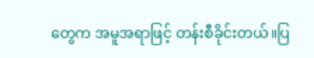တွေက အမူအရာဖြင့် တန်းစီခိုင်းတယ်။ပြ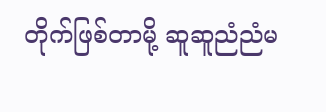တိုက်ဖြစ်တာမို့ ဆူဆူညံညံမ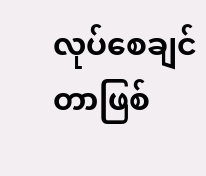လုပ်စေချင်တာဖြစ်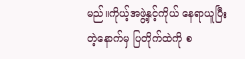မည်။ကိုယ့်အဖွဲ့နှင့်ကိုယ် နေရာယူပြီးတဲ့နောက်မှ ပြတိုက်ထဲကို စ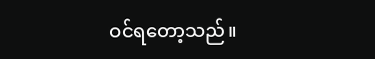ဝင်ရတော့သည်။